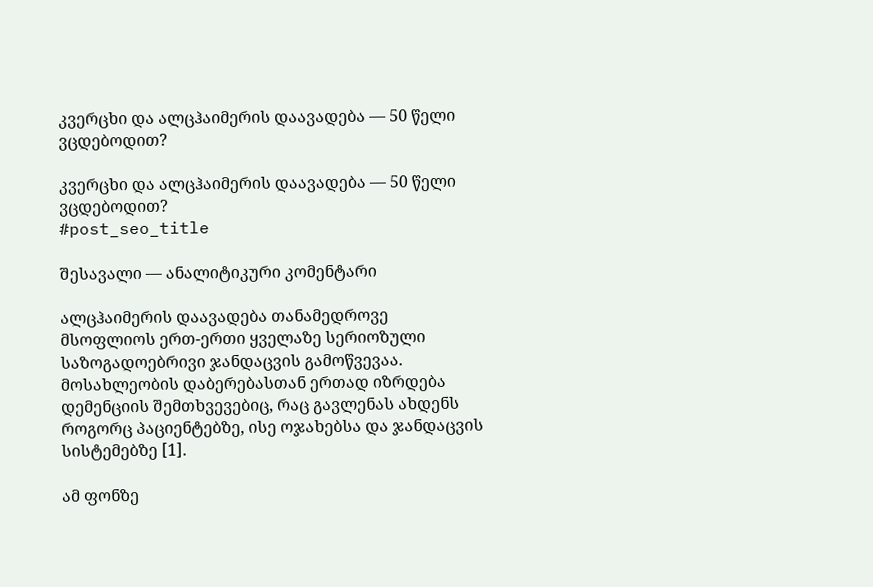კვერცხი და ალცჰაიმერის დაავადება — 50 წელი ვცდებოდით?

კვერცხი და ალცჰაიმერის დაავადება — 50 წელი ვცდებოდით?
#post_seo_title

შესავალი — ანალიტიკური კომენტარი

ალცჰაიმერის დაავადება თანამედროვე მსოფლიოს ერთ-ერთი ყველაზე სერიოზული საზოგადოებრივი ჯანდაცვის გამოწვევაა. მოსახლეობის დაბერებასთან ერთად იზრდება დემენციის შემთხვევებიც, რაც გავლენას ახდენს როგორც პაციენტებზე, ისე ოჯახებსა და ჯანდაცვის სისტემებზე [1].

ამ ფონზე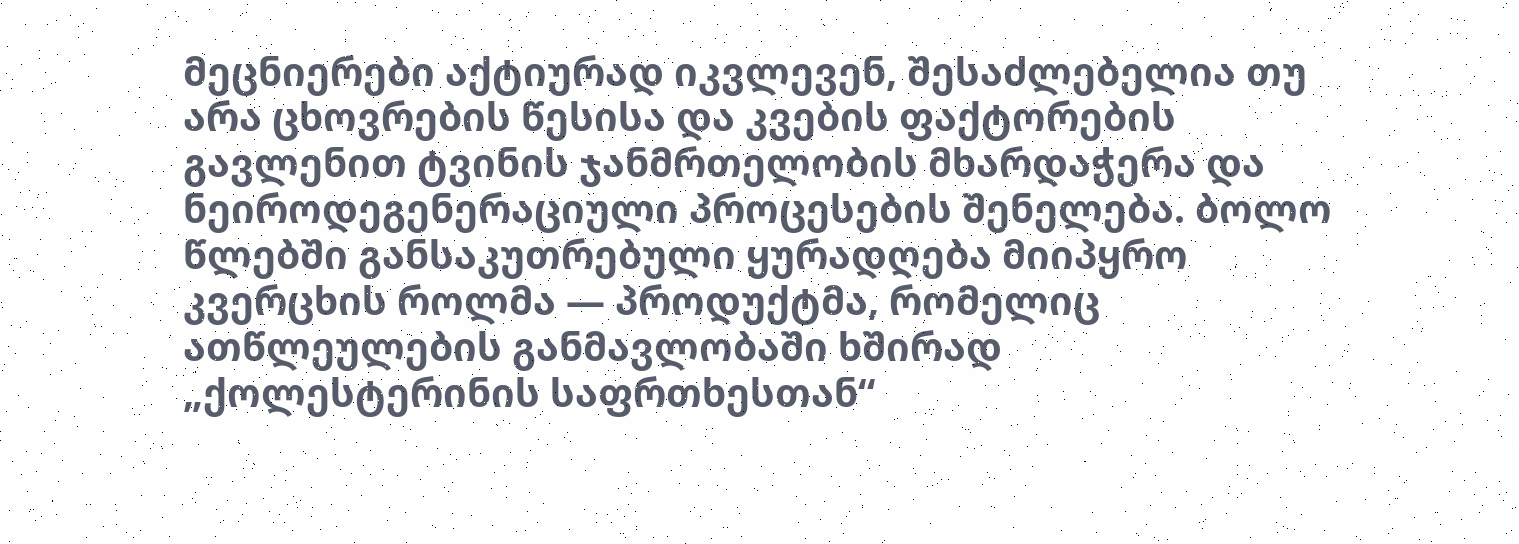მეცნიერები აქტიურად იკვლევენ, შესაძლებელია თუ არა ცხოვრების წესისა და კვების ფაქტორების გავლენით ტვინის ჯანმრთელობის მხარდაჭერა და ნეიროდეგენერაციული პროცესების შენელება. ბოლო წლებში განსაკუთრებული ყურადღება მიიპყრო კვერცხის როლმა — პროდუქტმა, რომელიც ათწლეულების განმავლობაში ხშირად „ქოლესტერინის საფრთხესთან“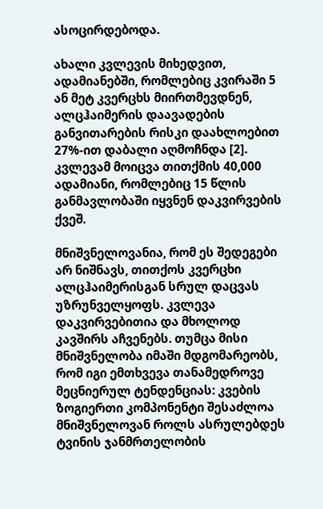ასოცირდებოდა.

ახალი კვლევის მიხედვით, ადამიანებში, რომლებიც კვირაში 5 ან მეტ კვერცხს მიირთმევდნენ, ალცჰაიმერის დაავადების განვითარების რისკი დაახლოებით 27%-ით დაბალი აღმოჩნდა [2]. კვლევამ მოიცვა თითქმის 40,000 ადამიანი, რომლებიც 15 წლის განმავლობაში იყვნენ დაკვირვების ქვეშ.

მნიშვნელოვანია, რომ ეს შედეგები არ ნიშნავს, თითქოს კვერცხი ალცჰაიმერისგან სრულ დაცვას უზრუნველყოფს. კვლევა დაკვირვებითია და მხოლოდ კავშირს აჩვენებს. თუმცა მისი მნიშვნელობა იმაში მდგომარეობს, რომ იგი ემთხვევა თანამედროვე მეცნიერულ ტენდენციას: კვების ზოგიერთი კომპონენტი შესაძლოა მნიშვნელოვან როლს ასრულებდეს ტვინის ჯანმრთელობის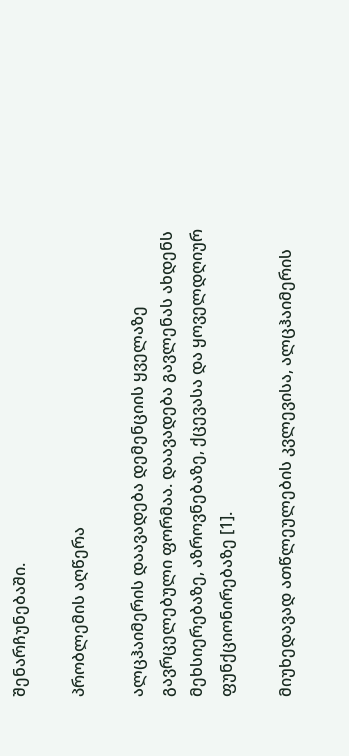შენარჩუნებაში.

პრობლემის აღწერა

ალცჰაიმერის დაავადება დემენციის ყველაზე გავრცელებული ფორმაა. დაავადება გავლენას ახდენს მეხსიერებაზე, აზროვნებაზე, ქცევასა და ყოველდღიურ ფუნქციონირებაზე [1].

მიუხედავად ათწლეულების კვლევისა, ალცჰაიმერის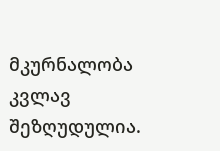მკურნალობა კვლავ შეზღუდულია.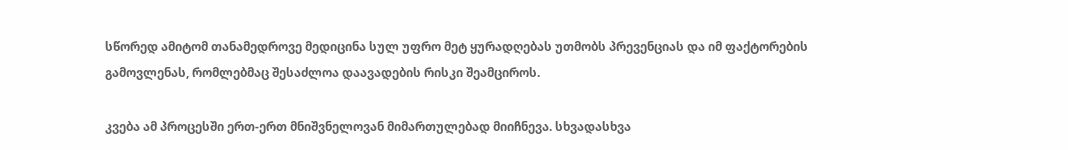სწორედ ამიტომ თანამედროვე მედიცინა სულ უფრო მეტ ყურადღებას უთმობს პრევენციას და იმ ფაქტორების გამოვლენას, რომლებმაც შესაძლოა დაავადების რისკი შეამციროს.

კვება ამ პროცესში ერთ-ერთ მნიშვნელოვან მიმართულებად მიიჩნევა. სხვადასხვა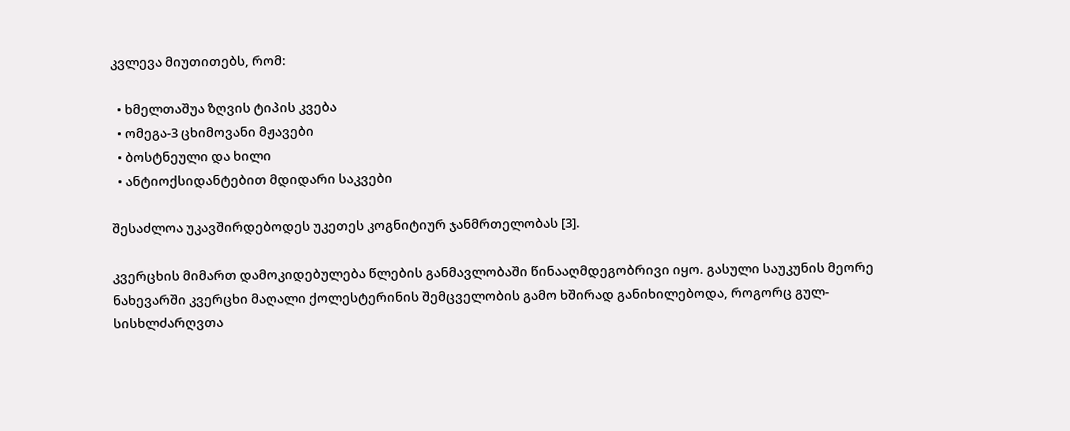კვლევა მიუთითებს, რომ:

  • ხმელთაშუა ზღვის ტიპის კვება
  • ომეგა-3 ცხიმოვანი მჟავები
  • ბოსტნეული და ხილი
  • ანტიოქსიდანტებით მდიდარი საკვები

შესაძლოა უკავშირდებოდეს უკეთეს კოგნიტიურ ჯანმრთელობას [3].

კვერცხის მიმართ დამოკიდებულება წლების განმავლობაში წინააღმდეგობრივი იყო. გასული საუკუნის მეორე ნახევარში კვერცხი მაღალი ქოლესტერინის შემცველობის გამო ხშირად განიხილებოდა, როგორც გულ-სისხლძარღვთა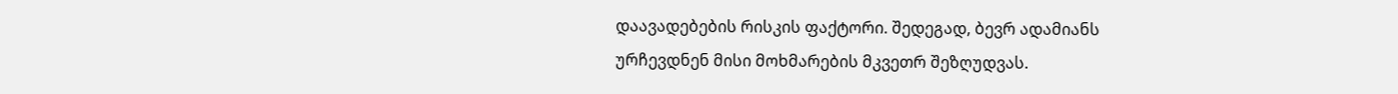დაავადებების რისკის ფაქტორი. შედეგად, ბევრ ადამიანს ურჩევდნენ მისი მოხმარების მკვეთრ შეზღუდვას.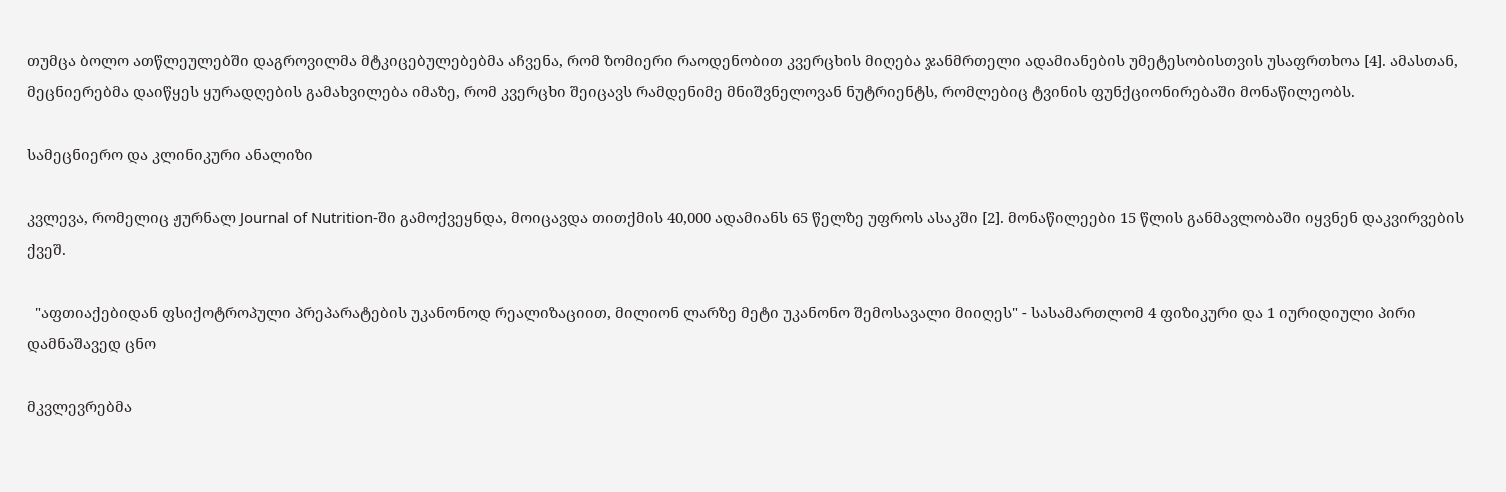თუმცა ბოლო ათწლეულებში დაგროვილმა მტკიცებულებებმა აჩვენა, რომ ზომიერი რაოდენობით კვერცხის მიღება ჯანმრთელი ადამიანების უმეტესობისთვის უსაფრთხოა [4]. ამასთან, მეცნიერებმა დაიწყეს ყურადღების გამახვილება იმაზე, რომ კვერცხი შეიცავს რამდენიმე მნიშვნელოვან ნუტრიენტს, რომლებიც ტვინის ფუნქციონირებაში მონაწილეობს.

სამეცნიერო და კლინიკური ანალიზი

კვლევა, რომელიც ჟურნალ Journal of Nutrition-ში გამოქვეყნდა, მოიცავდა თითქმის 40,000 ადამიანს 65 წელზე უფროს ასაკში [2]. მონაწილეები 15 წლის განმავლობაში იყვნენ დაკვირვების ქვეშ.

  "აფთიაქებიდან ფსიქოტროპული პრეპარატების უკანონოდ რეალიზაციით, მილიონ ლარზე მეტი უკანონო შემოსავალი მიიღეს" - სასამართლომ 4 ფიზიკური და 1 იურიდიული პირი დამნაშავედ ცნო

მკვლევრებმა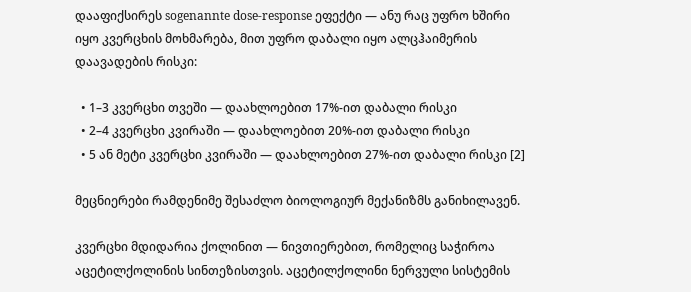დააფიქსირეს sogenannte dose-response ეფექტი — ანუ რაც უფრო ხშირი იყო კვერცხის მოხმარება, მით უფრო დაბალი იყო ალცჰაიმერის დაავადების რისკი:

  • 1–3 კვერცხი თვეში — დაახლოებით 17%-ით დაბალი რისკი
  • 2–4 კვერცხი კვირაში — დაახლოებით 20%-ით დაბალი რისკი
  • 5 ან მეტი კვერცხი კვირაში — დაახლოებით 27%-ით დაბალი რისკი [2]

მეცნიერები რამდენიმე შესაძლო ბიოლოგიურ მექანიზმს განიხილავენ.

კვერცხი მდიდარია ქოლინით — ნივთიერებით, რომელიც საჭიროა აცეტილქოლინის სინთეზისთვის. აცეტილქოლინი ნერვული სისტემის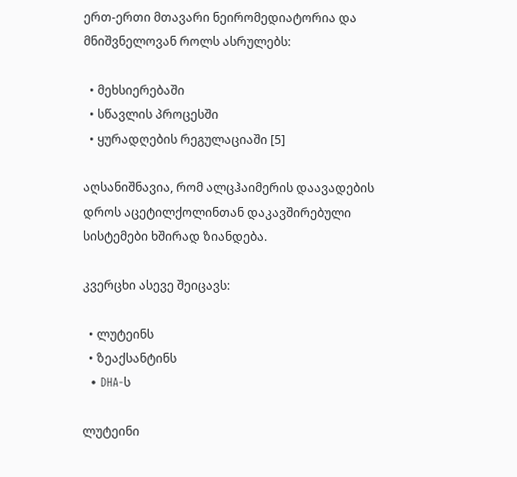ერთ-ერთი მთავარი ნეირომედიატორია და მნიშვნელოვან როლს ასრულებს:

  • მეხსიერებაში
  • სწავლის პროცესში
  • ყურადღების რეგულაციაში [5]

აღსანიშნავია, რომ ალცჰაიმერის დაავადების დროს აცეტილქოლინთან დაკავშირებული სისტემები ხშირად ზიანდება.

კვერცხი ასევე შეიცავს:

  • ლუტეინს
  • ზეაქსანტინს
  • DHA-ს

ლუტეინი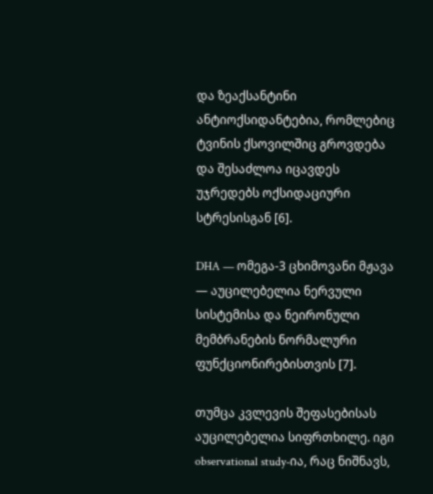და ზეაქსანტინი ანტიოქსიდანტებია, რომლებიც ტვინის ქსოვილშიც გროვდება და შესაძლოა იცავდეს უჯრედებს ოქსიდაციური სტრესისგან [6].

DHA — ომეგა-3 ცხიმოვანი მჟავა — აუცილებელია ნერვული სისტემისა და ნეირონული მემბრანების ნორმალური ფუნქციონირებისთვის [7].

თუმცა კვლევის შეფასებისას აუცილებელია სიფრთხილე. იგი observational study-ია, რაც ნიშნავს,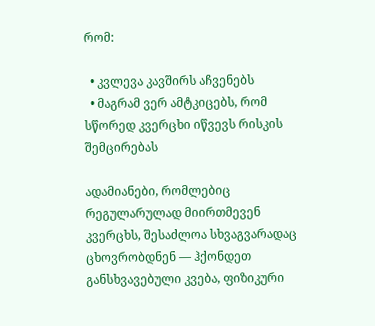რომ:

  • კვლევა კავშირს აჩვენებს
  • მაგრამ ვერ ამტკიცებს, რომ სწორედ კვერცხი იწვევს რისკის შემცირებას

ადამიანები, რომლებიც რეგულარულად მიირთმევენ კვერცხს, შესაძლოა სხვაგვარადაც ცხოვრობდნენ — ჰქონდეთ განსხვავებული კვება, ფიზიკური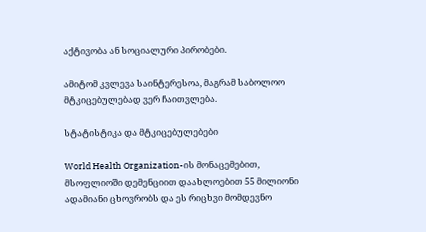აქტივობა ან სოციალური პირობები.

ამიტომ კვლევა საინტერესოა, მაგრამ საბოლოო მტკიცებულებად ვერ ჩაითვლება.

სტატისტიკა და მტკიცებულებები

World Health Organization-ის მონაცემებით, მსოფლიოში დემენციით დაახლოებით 55 მილიონი ადამიანი ცხოვრობს და ეს რიცხვი მომდევნო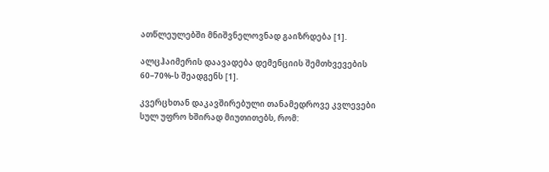ათწლეულებში მნიშვნელოვნად გაიზრდება [1].

ალცჰაიმერის დაავადება დემენციის შემთხვევების 60–70%-ს შეადგენს [1].

კვერცხთან დაკავშირებული თანამედროვე კვლევები სულ უფრო ხშირად მიუთითებს, რომ: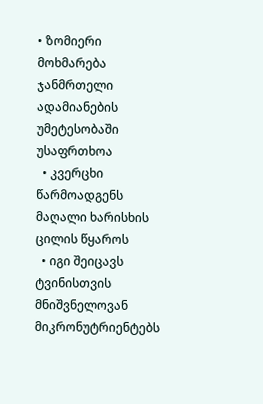• ზომიერი მოხმარება ჯანმრთელი ადამიანების უმეტესობაში უსაფრთხოა
  • კვერცხი წარმოადგენს მაღალი ხარისხის ცილის წყაროს
  • იგი შეიცავს ტვინისთვის მნიშვნელოვან მიკრონუტრიენტებს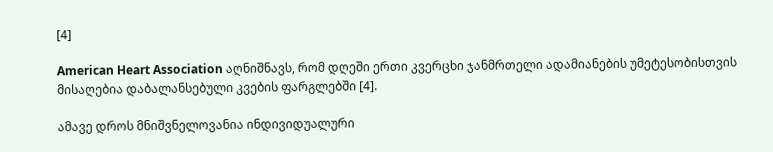[4]

American Heart Association აღნიშნავს, რომ დღეში ერთი კვერცხი ჯანმრთელი ადამიანების უმეტესობისთვის მისაღებია დაბალანსებული კვების ფარგლებში [4].

ამავე დროს მნიშვნელოვანია ინდივიდუალური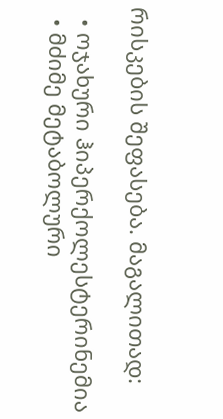რისკების შეფასება. მაგალითად:

  • ოჯახური ჰიპერქოლესტერინემია
  • მძიმე მეტაბოლური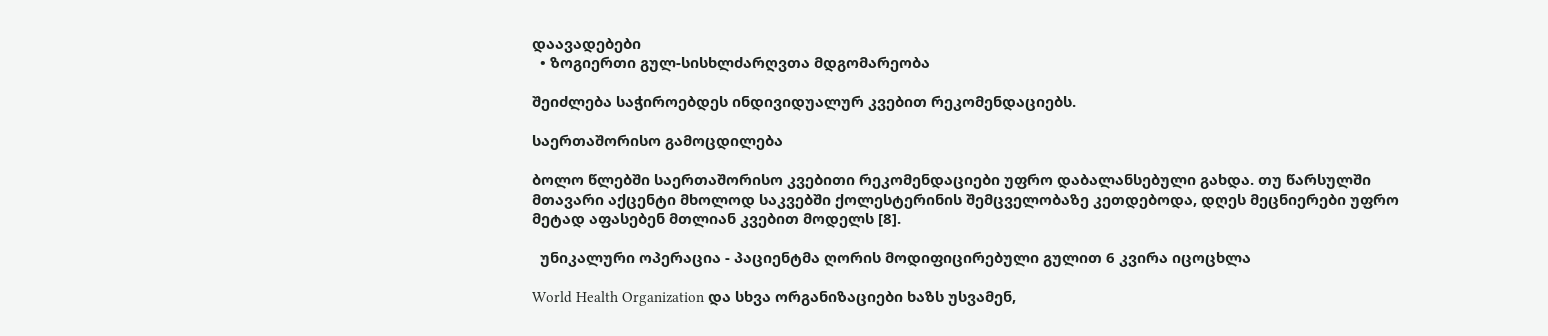დაავადებები
  • ზოგიერთი გულ-სისხლძარღვთა მდგომარეობა

შეიძლება საჭიროებდეს ინდივიდუალურ კვებით რეკომენდაციებს.

საერთაშორისო გამოცდილება

ბოლო წლებში საერთაშორისო კვებითი რეკომენდაციები უფრო დაბალანსებული გახდა. თუ წარსულში მთავარი აქცენტი მხოლოდ საკვებში ქოლესტერინის შემცველობაზე კეთდებოდა, დღეს მეცნიერები უფრო მეტად აფასებენ მთლიან კვებით მოდელს [8].

  უნიკალური ოპერაცია - პაციენტმა ღორის მოდიფიცირებული გულით 6 კვირა იცოცხლა

World Health Organization და სხვა ორგანიზაციები ხაზს უსვამენ,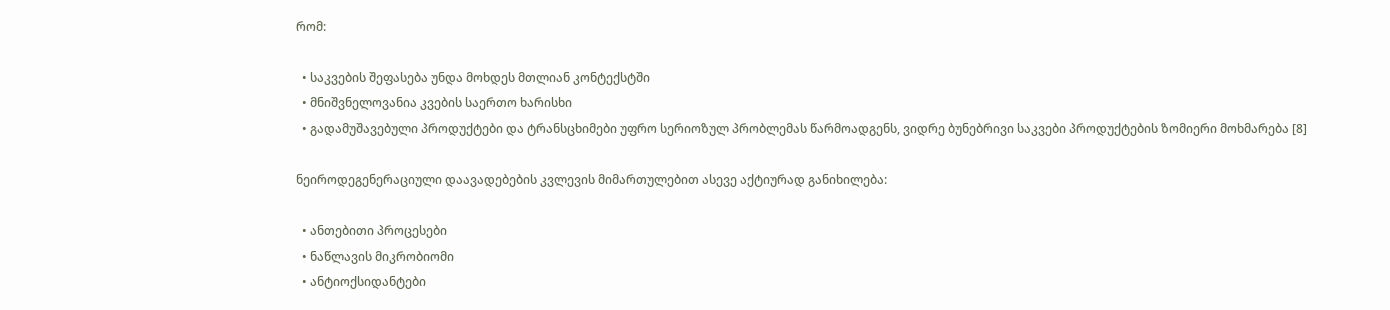რომ:

  • საკვების შეფასება უნდა მოხდეს მთლიან კონტექსტში
  • მნიშვნელოვანია კვების საერთო ხარისხი
  • გადამუშავებული პროდუქტები და ტრანსცხიმები უფრო სერიოზულ პრობლემას წარმოადგენს, ვიდრე ბუნებრივი საკვები პროდუქტების ზომიერი მოხმარება [8]

ნეიროდეგენერაციული დაავადებების კვლევის მიმართულებით ასევე აქტიურად განიხილება:

  • ანთებითი პროცესები
  • ნაწლავის მიკრობიომი
  • ანტიოქსიდანტები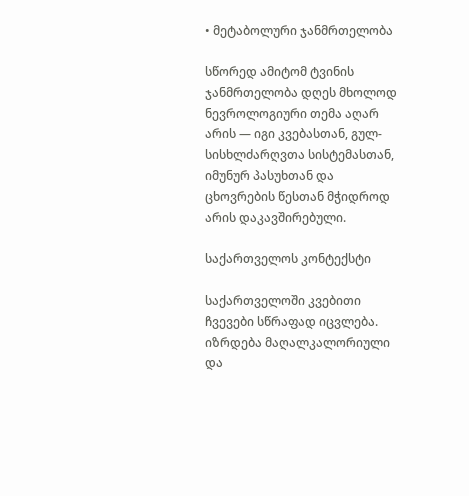• მეტაბოლური ჯანმრთელობა

სწორედ ამიტომ ტვინის ჯანმრთელობა დღეს მხოლოდ ნევროლოგიური თემა აღარ არის — იგი კვებასთან, გულ-სისხლძარღვთა სისტემასთან, იმუნურ პასუხთან და ცხოვრების წესთან მჭიდროდ არის დაკავშირებული.

საქართველოს კონტექსტი

საქართველოში კვებითი ჩვევები სწრაფად იცვლება. იზრდება მაღალკალორიული და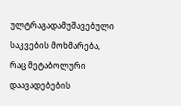ულტრაგადამუშავებული საკვების მოხმარება, რაც მეტაბოლური დაავადებების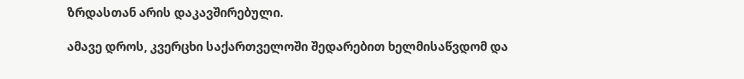ზრდასთან არის დაკავშირებული.

ამავე დროს, კვერცხი საქართველოში შედარებით ხელმისაწვდომ და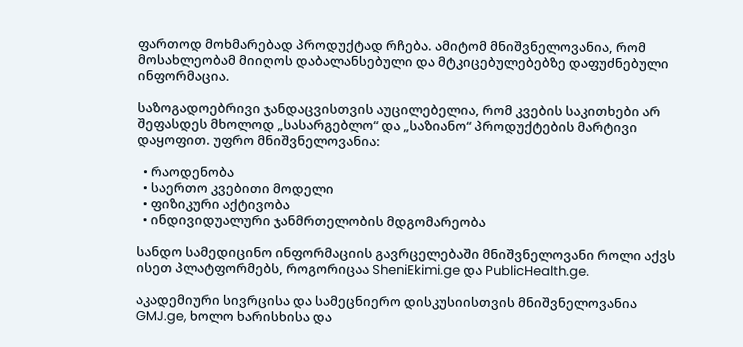ფართოდ მოხმარებად პროდუქტად რჩება. ამიტომ მნიშვნელოვანია, რომ მოსახლეობამ მიიღოს დაბალანსებული და მტკიცებულებებზე დაფუძნებული ინფორმაცია.

საზოგადოებრივი ჯანდაცვისთვის აუცილებელია, რომ კვების საკითხები არ შეფასდეს მხოლოდ „სასარგებლო“ და „საზიანო“ პროდუქტების მარტივი დაყოფით. უფრო მნიშვნელოვანია:

  • რაოდენობა
  • საერთო კვებითი მოდელი
  • ფიზიკური აქტივობა
  • ინდივიდუალური ჯანმრთელობის მდგომარეობა

სანდო სამედიცინო ინფორმაციის გავრცელებაში მნიშვნელოვანი როლი აქვს ისეთ პლატფორმებს, როგორიცაა SheniEkimi.ge და PublicHealth.ge.

აკადემიური სივრცისა და სამეცნიერო დისკუსიისთვის მნიშვნელოვანია GMJ.ge, ხოლო ხარისხისა და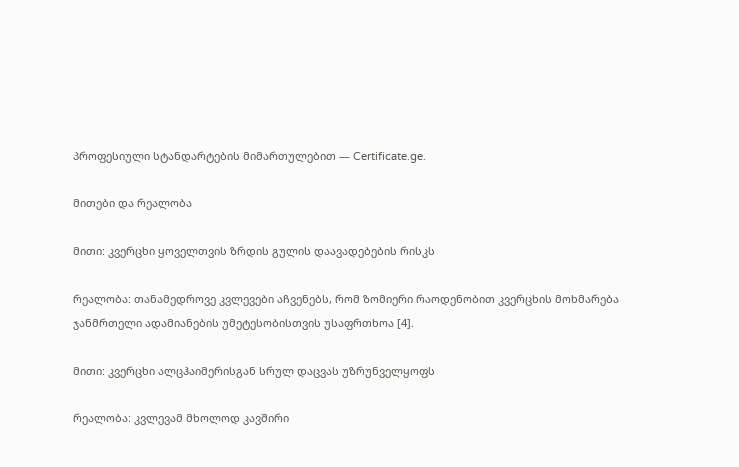პროფესიული სტანდარტების მიმართულებით — Certificate.ge.

მითები და რეალობა

მითი: კვერცხი ყოველთვის ზრდის გულის დაავადებების რისკს

რეალობა: თანამედროვე კვლევები აჩვენებს, რომ ზომიერი რაოდენობით კვერცხის მოხმარება ჯანმრთელი ადამიანების უმეტესობისთვის უსაფრთხოა [4].

მითი: კვერცხი ალცჰაიმერისგან სრულ დაცვას უზრუნველყოფს

რეალობა: კვლევამ მხოლოდ კავშირი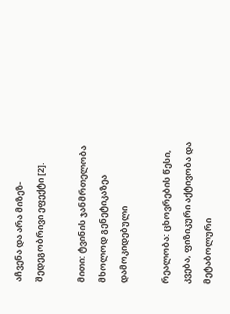აჩვენა და არა მიზეზ-შედეგობრივი ეფექტი [2].

მითი: ტვინის ჯანმრთელობა მხოლოდ გენეტიკაზეა დამოკიდებული

რეალობა: ცხოვრების წესი, კვება, ფიზიკური აქტივობა და მეტაბოლური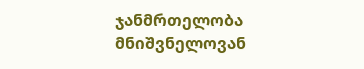ჯანმრთელობა მნიშვნელოვან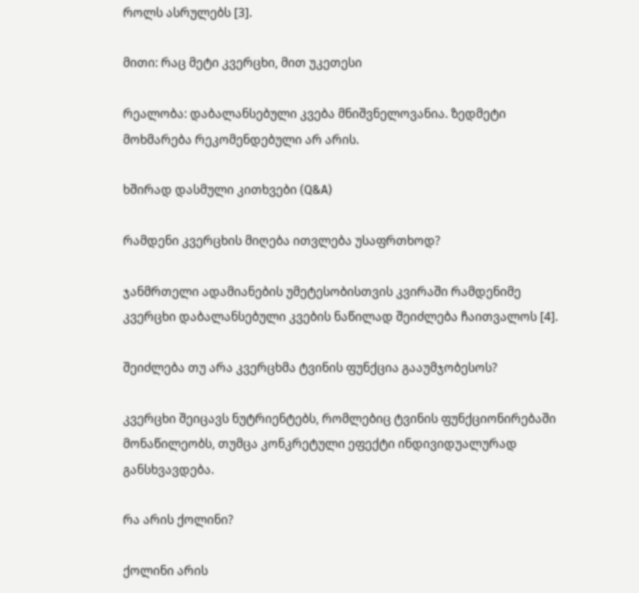როლს ასრულებს [3].

მითი: რაც მეტი კვერცხი, მით უკეთესი

რეალობა: დაბალანსებული კვება მნიშვნელოვანია. ზედმეტი მოხმარება რეკომენდებული არ არის.

ხშირად დასმული კითხვები (Q&A)

რამდენი კვერცხის მიღება ითვლება უსაფრთხოდ?

ჯანმრთელი ადამიანების უმეტესობისთვის კვირაში რამდენიმე კვერცხი დაბალანსებული კვების ნაწილად შეიძლება ჩაითვალოს [4].

შეიძლება თუ არა კვერცხმა ტვინის ფუნქცია გააუმჯობესოს?

კვერცხი შეიცავს ნუტრიენტებს, რომლებიც ტვინის ფუნქციონირებაში მონაწილეობს, თუმცა კონკრეტული ეფექტი ინდივიდუალურად განსხვავდება.

რა არის ქოლინი?

ქოლინი არის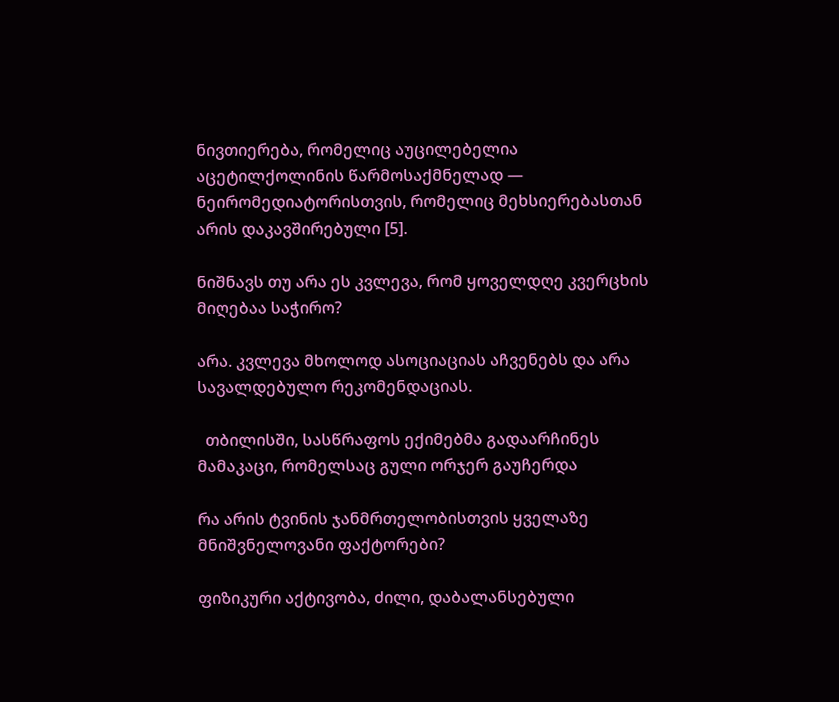ნივთიერება, რომელიც აუცილებელია აცეტილქოლინის წარმოსაქმნელად — ნეირომედიატორისთვის, რომელიც მეხსიერებასთან არის დაკავშირებული [5].

ნიშნავს თუ არა ეს კვლევა, რომ ყოველდღე კვერცხის მიღებაა საჭირო?

არა. კვლევა მხოლოდ ასოციაციას აჩვენებს და არა სავალდებულო რეკომენდაციას.

  თბილისში, სასწრაფოს ექიმებმა გადაარჩინეს მამაკაცი, რომელსაც გული ორჯერ გაუჩერდა

რა არის ტვინის ჯანმრთელობისთვის ყველაზე მნიშვნელოვანი ფაქტორები?

ფიზიკური აქტივობა, ძილი, დაბალანსებული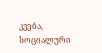კვება, სოციალური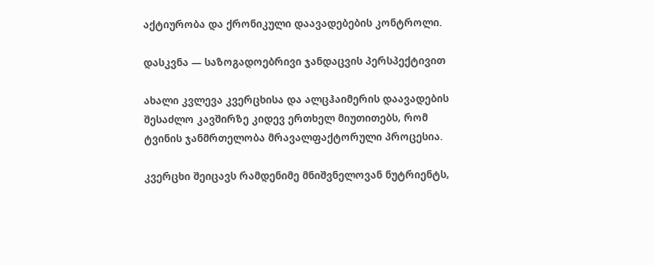აქტიურობა და ქრონიკული დაავადებების კონტროლი.

დასკვნა — საზოგადოებრივი ჯანდაცვის პერსპექტივით

ახალი კვლევა კვერცხისა და ალცჰაიმერის დაავადების შესაძლო კავშირზე კიდევ ერთხელ მიუთითებს, რომ ტვინის ჯანმრთელობა მრავალფაქტორული პროცესია.

კვერცხი შეიცავს რამდენიმე მნიშვნელოვან ნუტრიენტს,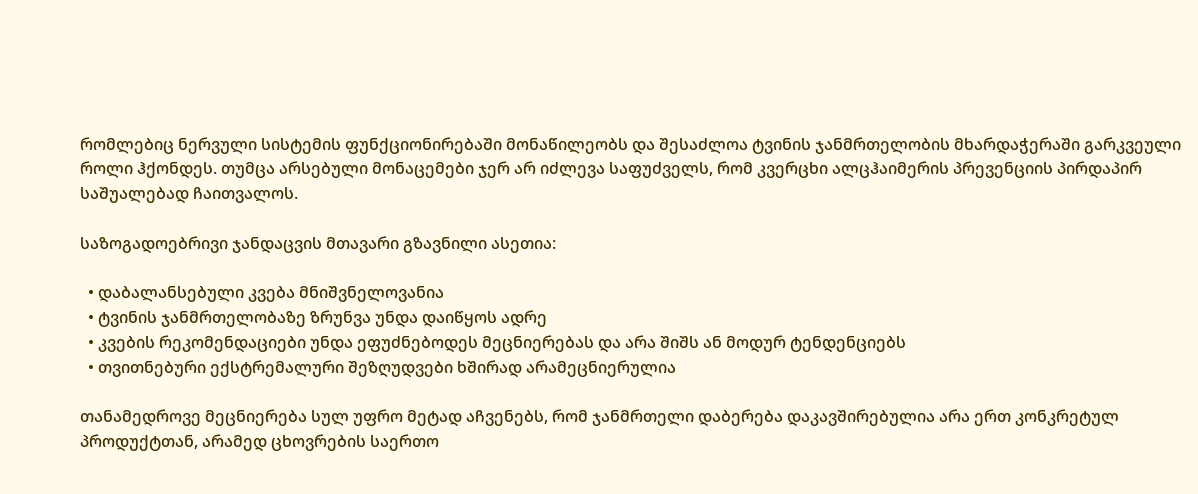რომლებიც ნერვული სისტემის ფუნქციონირებაში მონაწილეობს და შესაძლოა ტვინის ჯანმრთელობის მხარდაჭერაში გარკვეული როლი ჰქონდეს. თუმცა არსებული მონაცემები ჯერ არ იძლევა საფუძველს, რომ კვერცხი ალცჰაიმერის პრევენციის პირდაპირ საშუალებად ჩაითვალოს.

საზოგადოებრივი ჯანდაცვის მთავარი გზავნილი ასეთია:

  • დაბალანსებული კვება მნიშვნელოვანია
  • ტვინის ჯანმრთელობაზე ზრუნვა უნდა დაიწყოს ადრე
  • კვების რეკომენდაციები უნდა ეფუძნებოდეს მეცნიერებას და არა შიშს ან მოდურ ტენდენციებს
  • თვითნებური ექსტრემალური შეზღუდვები ხშირად არამეცნიერულია

თანამედროვე მეცნიერება სულ უფრო მეტად აჩვენებს, რომ ჯანმრთელი დაბერება დაკავშირებულია არა ერთ კონკრეტულ პროდუქტთან, არამედ ცხოვრების საერთო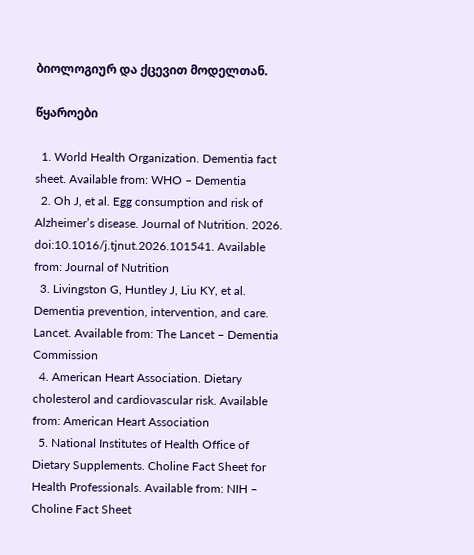ბიოლოგიურ და ქცევით მოდელთან.

წყაროები

  1. World Health Organization. Dementia fact sheet. Available from: WHO – Dementia
  2. Oh J, et al. Egg consumption and risk of Alzheimer’s disease. Journal of Nutrition. 2026. doi:10.1016/j.tjnut.2026.101541. Available from: Journal of Nutrition
  3. Livingston G, Huntley J, Liu KY, et al. Dementia prevention, intervention, and care. Lancet. Available from: The Lancet – Dementia Commission
  4. American Heart Association. Dietary cholesterol and cardiovascular risk. Available from: American Heart Association
  5. National Institutes of Health Office of Dietary Supplements. Choline Fact Sheet for Health Professionals. Available from: NIH – Choline Fact Sheet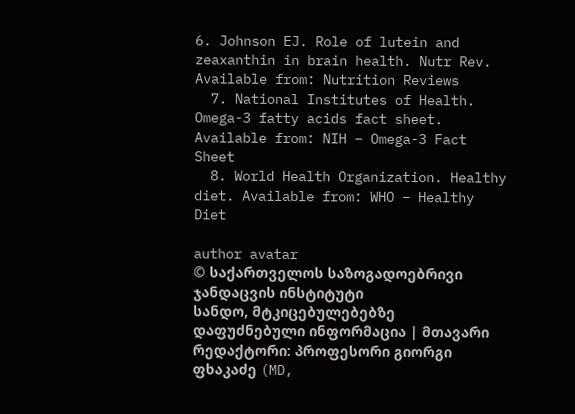6. Johnson EJ. Role of lutein and zeaxanthin in brain health. Nutr Rev. Available from: Nutrition Reviews
  7. National Institutes of Health. Omega-3 fatty acids fact sheet. Available from: NIH – Omega-3 Fact Sheet
  8. World Health Organization. Healthy diet. Available from: WHO – Healthy Diet

author avatar
© საქართველოს საზოგადოებრივი ჯანდაცვის ინსტიტუტი
სანდო, მტკიცებულებებზე დაფუძნებული ინფორმაცია | მთავარი რედაქტორი: პროფესორი გიორგი ფხაკაძე (MD,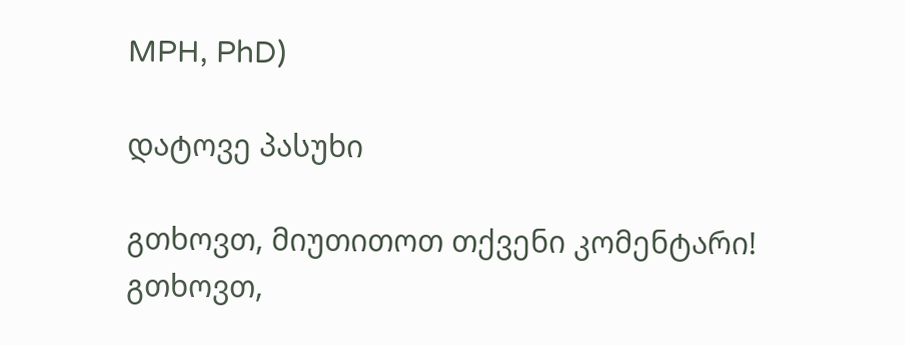MPH, PhD)

დატოვე პასუხი

გთხოვთ, მიუთითოთ თქვენი კომენტარი!
გთხოვთ,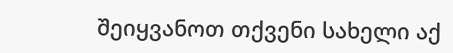შეიყვანოთ თქვენი სახელი აქ